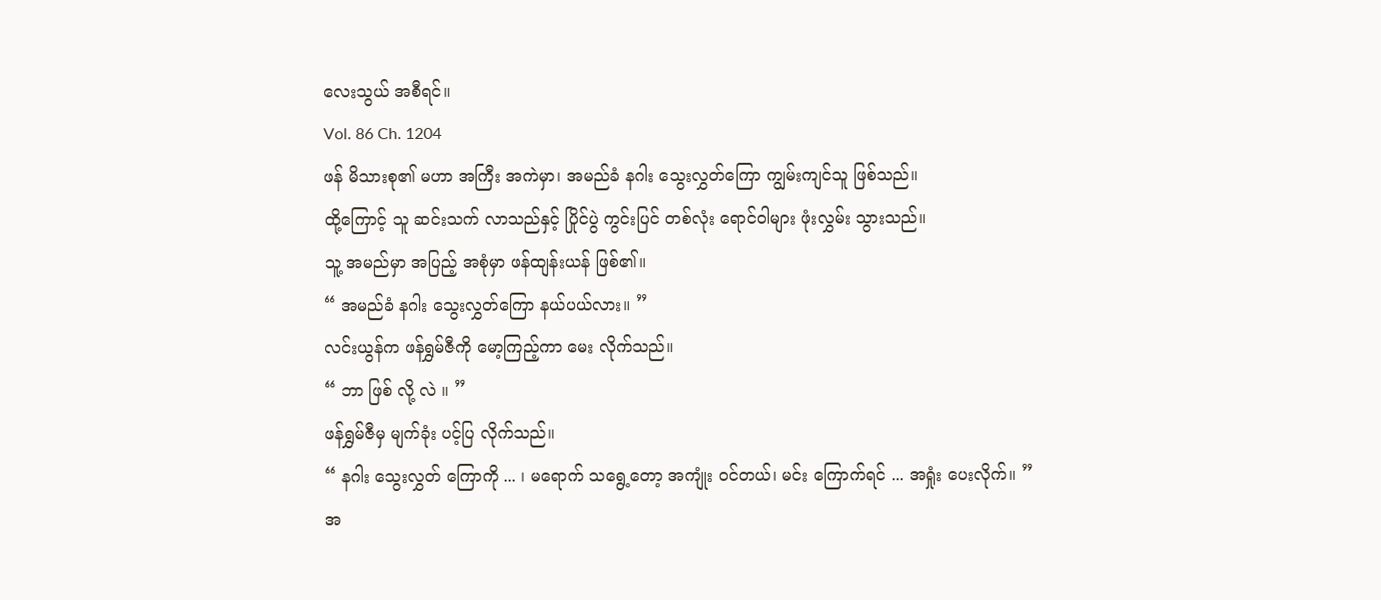လေးသွယ် အစီရင်။
Vol. 86 Ch. 1204
ဖန် မိသားစု၏ မဟာ အကြီး အကဲမှာ၊ အမည်ခံ နဂါး သွေးလွှတ်ကြော ကျွမ်းကျင်သူ ဖြစ်သည်။
ထို့ကြောင့် သူ ဆင်းသက် လာသည်နှင့် ပြိုင်ပွဲ ကွင်းပြင် တစ်လုံး ရောင်ဝါများ ဖုံးလွှမ်း သွားသည်။
သူ့ အမည်မှာ အပြည့် အစုံမှာ ဖန်ထျန်းယန် ဖြစ်၏။
“ အမည်ခံ နဂါး သွေးလွှတ်ကြော နယ်ပယ်လား။ ”
လင်းယွန်က ဖန်ရွှမ်ဇီကို မော့ကြည့်ကာ မေး လိုက်သည်။
“ ဘာ ဖြစ် လို့ လဲ ။ ”
ဖန်ရွှမ်ဇီမှ မျက်ခုံး ပင့်ပြ လိုက်သည်။
“ နဂါး သွေးလွှတ် ကြောကို ... ၊ မရောက် သရွေ့တော့ အကျုံး ဝင်တယ်၊ မင်း ကြောက်ရင် ... အရှုံး ပေးလိုက်။ ”
အ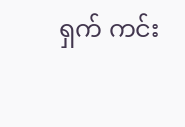ရှက် ကင်း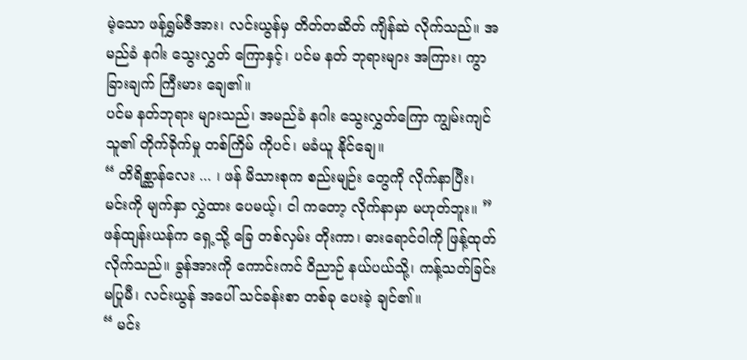မဲ့သော ဖန်ရွှမ်ဇီအား၊ လင်းယွန်မှ တိတ်တဆိတ် ကျိန်ဆဲ လိုက်သည်။ အမည်ခံ နဂါး သွေးလွှတ် ကြောနှင့်၊ ပင်မ နတ် ဘုရားများ အကြား၊ ကွာခြားချက် ကြီးမား ချေ၏။
ပင်မ နတ်ဘုရား များသည်၊ အမည်ခံ နဂါး သွေးလွှတ်ကြော ကျွမ်းကျင် သူ၏ တိုက်ခိုက်မှု တစ်ကြိမ် ကိုပင်၊ မခံယူ နိုင်ချေ။
“ တိရိစ္ဆာန်လေး ... ၊ ဖန် မိသားစုက စည်းမျဉ်း တွေကို လိုက်နာပြီး၊ မင်းကို မျက်နှာ လွှဲထား ပေမယ့်၊ ငါ ကတော့ လိုက်နာမှာ မဟုတ်ဘူး။ ”
ဖန်ထျန်းယန်က ရှေ့သို့ ခြေ တစ်လှမ်း တိုးကာ၊ ဓားရောင်ဝါကို ဖြန့်ထုတ် လိုက်သည်။ ခွန်အားကို ကောင်းကင် ဝိညာဉ် နယ်ပယ်သို့၊ ကန့်သတ်ခြင်း မပြုမီ၊ လင်းယွန် အပေါ် သင်ခန်းစာ တစ်ခု ပေးခဲ့ ချင်၏။
“ မင်း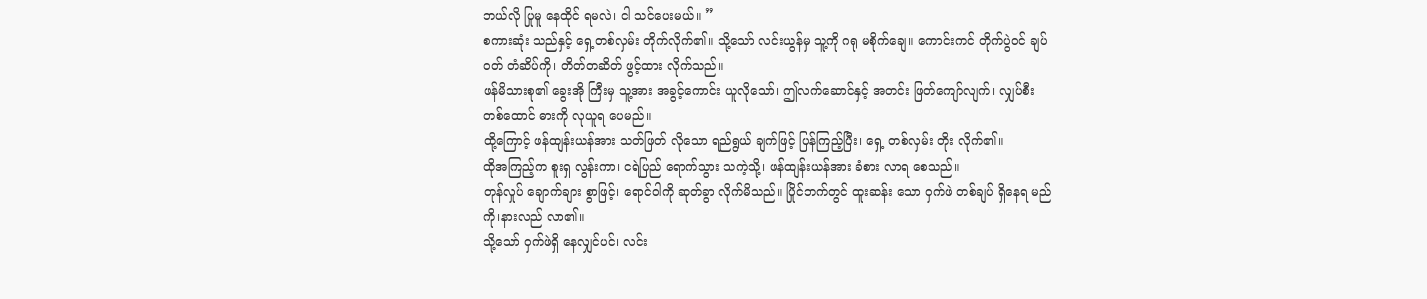ဘယ်လို ပြုမူ နေထိုင် ရမလဲ၊ ငါ သင်ပေးမယ်။ ”
စကားဆုံး သည်နှင့် ရှေ့တစ်လှမ်း တိုက်လိုက်၏။ သို့သော် လင်းယွန်မှ သူ့ကို ဂရု မစိုက်ချေ။ ကောင်းကင် တိုက်ပွဲဝင် ချပ်ဝတ် တံဆိပ်ကို၊ တိတ်တဆိတ် ဖွင့်ထား လိုက်သည်။
ဖန်မိသားစု၏ ခွေးအို ကြီးမှ သူ့အား အခွင့်ကောင်း ယူလိုသော်၊ ဤလက်ဆောင်နှင့် အတင်း ဖြတ်ကျော်လျက်၊ လျှပ်စီး တစ်ထောင် ဓားကို လုယူရ ပေမည်။
ထို့ကြောင့် ဖန်ထျန်းယန်အား သတ်ဖြတ် လိုသော ရည်ရွယ် ချက်ဖြင့် ပြန်ကြည့်ပြီး၊ ရှေ့ တစ်လှမ်း တိုး လိုက်၏။
ထိုအကြည့်က စူးရှ လွန်းကာ၊ ငရဲပြည် ရောက်သွား သကဲ့သို့၊ ဖန်ထျန်းယန်အား ခံစား လာရ စေသည်။
တုန်လှုပ် ချောက်ချား စွာဖြင့်၊ ရောင်ဝါကို ဆုတ်ခွာ လိုက်မိသည်။ ပြိုင်ဘက်တွင် ထူးဆန်း သော ဝှက်ဖဲ တစ်ချပ် ရှိနေရ မည်ကို၊နားလည် လာ၏။
သို့သော် ဝှက်ဖဲရှိ နေလျှင်ပင်၊ လင်း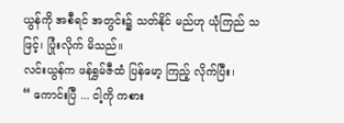ယွန်ကို အစီရင် အတွင်း၌ သတ်နိုင် မည်ဟု ယုံကြည် သဖြင့်၊ ပြုံးလိုက် မိသည်။
လင်းယွန်က ဖန်ရွှမ်ဇီထံ ပြန်မော့ ကြည့် လိုက်ပြီး၊
“ ကောင်းပြီ ... ငါ့ကို ကစား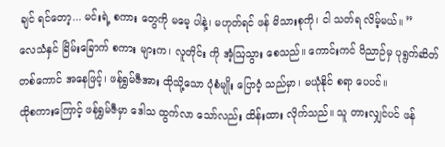ချင် ရင်တော့... မင်းရဲ့ စကား တွေကို မမေ့ ပါနဲ့၊ မဟုတ်ရင် ဖန် မိသားစုကို၊ ငါ သတ်ရ လိမ့်မယ်။ ”
လေသံနှင် ခြိမ်းခြောက် စကား များက၊ လူတိုင်း ကို အံ့ဩသွား စေသည်။ ကောင်းကင် ဝိညာဉ်မှ ပုရွက်ဆိတ် တစ်ကောင် အနေဖြင့်၊ ဖန်ရွှမ်ဇီအား ထိုသို့သော ပုံစံမျိုး ပြောဝံ့ သည်မှာ၊ မယုံနိုင် စရာ ပေပင်။
ထိုစကားကြောင့် ဖန်ရွှမ်ဇီမှာ ဒေါသ ထွက်လာ သော်လည်း ထိန်းထား လိုက်သည်။ သူ တားလျှင်ပင် ဖန်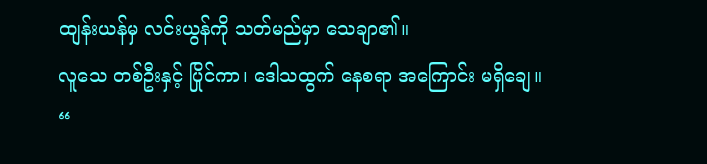ထျန်းယန်မှ လင်းယွန်ကို သတ်မည်မှာ သေချာ၏။
လူသေ တစ်ဦးနှင့် ပြိုင်ကာ၊ ဒေါသထွက် နေစရာ အကြောင်း မရှိချေ။
“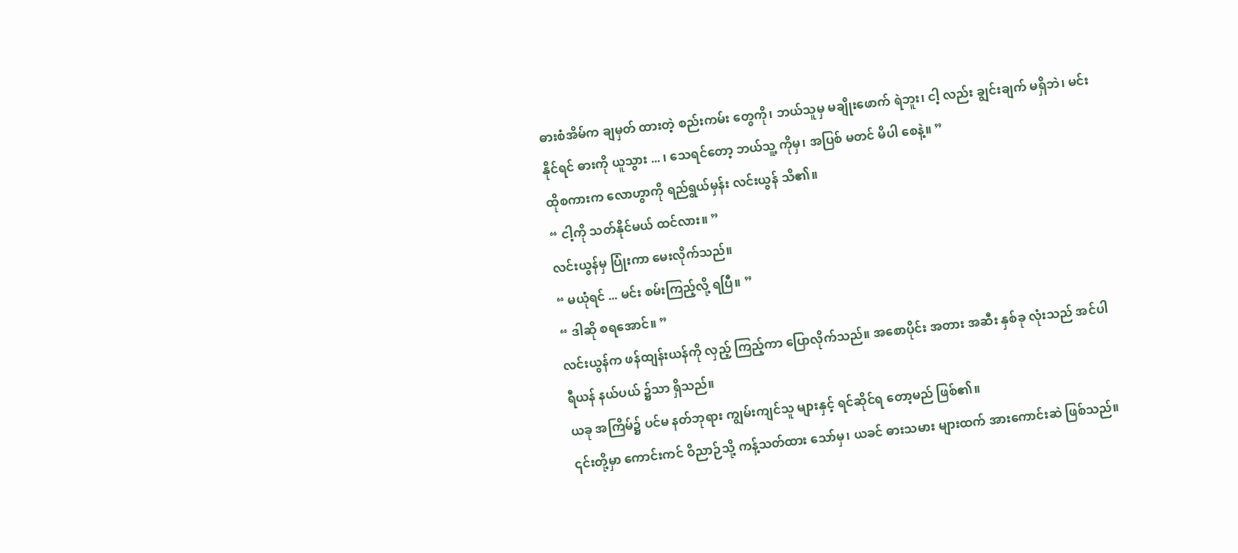ဓားစံအိမ်က ချမှတ် ထားတဲ့ စည်းကမ်း တွေကို၊ ဘယ်သူမှ မချိုးဖောက် ရဲဘူး၊ ငါ့ လည်း ချွင်းချက် မရှိဘဲ၊ မင်း နိုင်ရင် ဓားကို ယူသွား ... ၊ သေရင်တော့ ဘယ်သူ့ ကိုမှ၊ အပြစ် မတင် မိပါ စေနဲ့။ ”
ထိုစကားက လောဟွာကို ရည်ရွယ်မှန်း လင်းယွန် သိ၏။
“ ငါ့ကို သတ်နိုင်မယ် ထင်လား။ ”
လင်းယွန်မှ ပြုံးကာ မေးလိုက်သည်။
“ မယုံရင် ... မင်း စမ်းကြည့်လို့ ရပြီ။ ”
“ ဒါဆို စရအောင်။ ”
လင်းယွန်က ဖန်ထျန်းယန်ကို လှည့် ကြည့်ကာ ပြောလိုက်သည်။ အစောပိုင်း အတား အဆီး နှစ်ခု လုံးသည် အင်ပါ ရီယန် နယ်ပယ် ၌သာ ရှိသည်။
ယခု အကြိမ်၌ ပင်မ နတ်ဘုရား ကျွမ်းကျင်သူ များနှင့် ရင်ဆိုင်ရ တော့မည် ဖြစ်၏။
၎င်းတို့မှာ ကောင်းကင် ဝိညာဉ်သို့ ကန့်သတ်ထား သော်မှ၊ ယခင် ဓားသမား များထက် အားကောင်းဆဲ ဖြစ်သည်။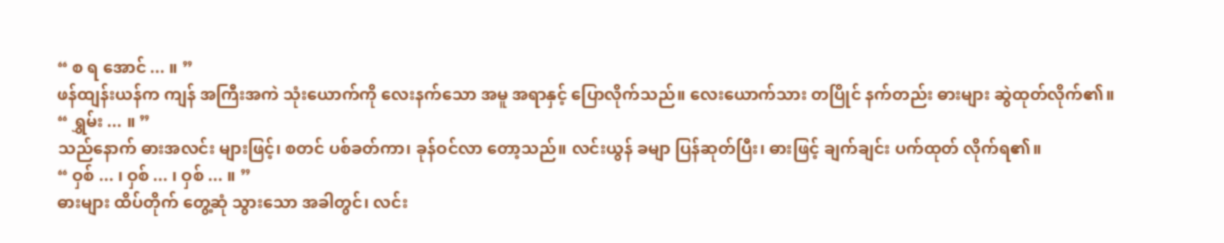“ စ ရ အောင် ... ။ ”
ဖန်ထျန်းယန်က ကျန် အကြီးအကဲ သုံးယောက်ကို လေးနက်သော အမူ အရာနှင့် ပြောလိုက်သည်။ လေးယောက်သား တပြိုင် နက်တည်း ဓားများ ဆွဲထုတ်လိုက်၏။
“ ရွှမ်း ... ။ ”
သည်နောက် ဓားအလင်း များဖြင့်၊ စတင် ပစ်ခတ်ကာ၊ ခုန်ဝင်လာ တော့သည်။ လင်းယွန် ခမျာ ပြန်ဆုတ်ပြီး၊ ဓားဖြင့် ချက်ချင်း ပက်ထုတ် လိုက်ရ၏။
“ ဝှစ် ... ၊ ဝှစ် ... ၊ ဝှစ် ... ။ ”
ဓားများ ထိပ်တိုက် တွေ့ဆုံ သွားသော အခါတွင်၊ လင်း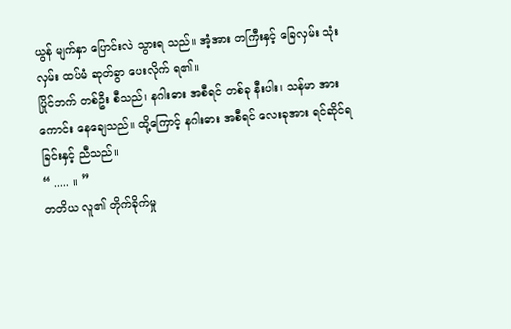ယွန် မျက်နှာ ပြောင်းလဲ သွားရ သည်။ အံ့အား တကြီးနှင့် ခြေလှမ်း သုံးလှမ်း ထပ်မံ ဆုတ်ခွာ ပေးလိုက် ရ၏။
ပြိုင်ဘက် တစ်ဦး စီသည်၊ နဂါးဓား အစီရင် တစ်ခု နီးပါး၊ သန်မာ အားကောင်း နေချေသည်။ ထို့ကြောင့် နဂါးဓား အစီရင် လေးခုအား ရင်ဆိုင်ရ ခြင်းနှင့် ညီသည်။
“ ..... ။ ”
တတိယ လူ၏ တိုက်ခိုက်မှု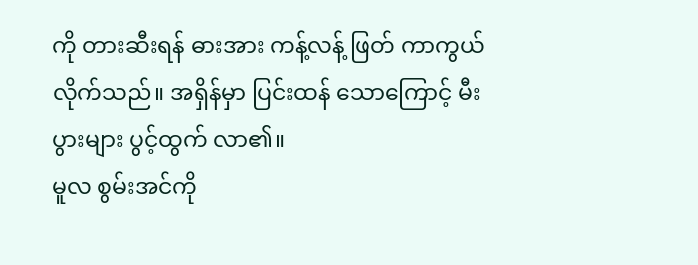ကို တားဆီးရန် ဓားအား ကန့်လန့် ဖြတ် ကာကွယ် လိုက်သည်။ အရှိန်မှာ ပြင်းထန် သောကြောင့် မီးပွားများ ပွင့်ထွက် လာ၏။
မူလ စွမ်းအင်ကို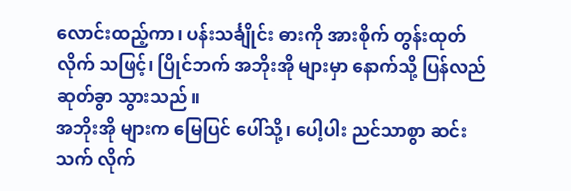လောင်းထည့်ကာ၊ ပန်းသင်္ချိုင်း ဓားကို အားစိုက် တွန်းထုတ် လိုက် သဖြင့်၊ ပြိုင်ဘက် အဘိုးအို များမှာ နောက်သို့ ပြန်လည် ဆုတ်ခွာ သွားသည်။
အဘိုးအို များက မြေပြင် ပေါ်သို့၊ ပေါ့ပါး ညင်သာစွာ ဆင်းသက် လိုက်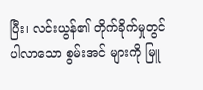ပြီး၊ လင်းယွန်၏ တိုက်ခိုက်မှုတွင် ပါလာသော စွမ်းအင် များကို မြူ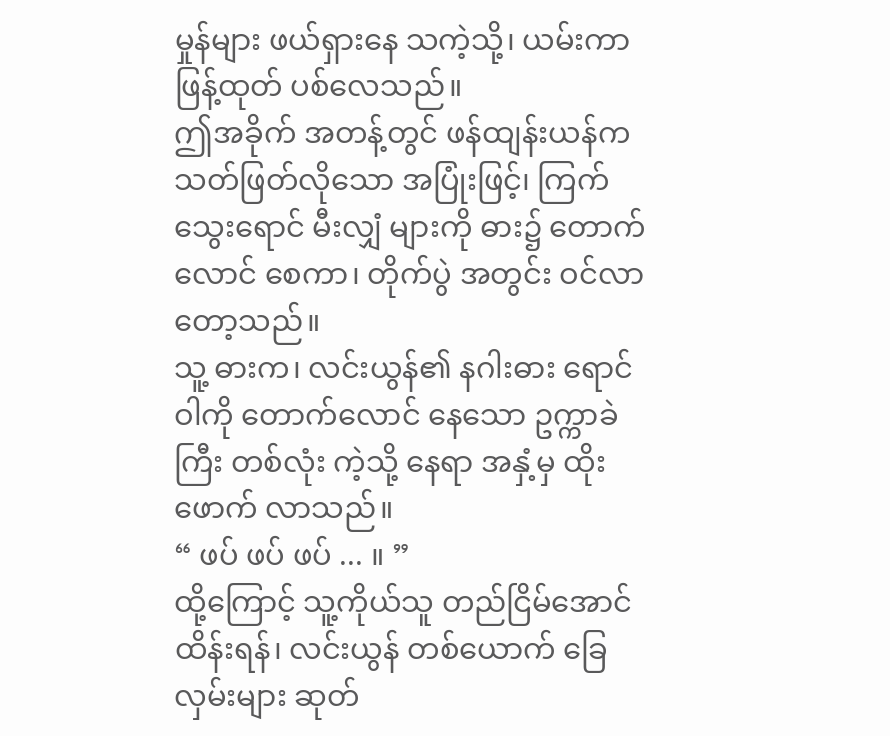မှုန်များ ဖယ်ရှားနေ သကဲ့သို့၊ ယမ်းကာ ဖြန့်ထုတ် ပစ်လေသည်။
ဤအခိုက် အတန့်တွင် ဖန်ထျန်းယန်က သတ်ဖြတ်လိုသော အပြုံးဖြင့်၊ ကြက်သွေးရောင် မီးလျှံ များကို ဓား၌ တောက်လောင် စေကာ၊ တိုက်ပွဲ အတွင်း ဝင်လာ တော့သည်။
သူ့ ဓားက၊ လင်းယွန်၏ နဂါးဓား ရောင်ဝါကို တောက်လောင် နေသော ဥက္ကာခဲကြီး တစ်လုံး ကဲ့သို့ နေရာ အနှံ့မှ ထိုးဖောက် လာသည်။
“ ဖပ် ဖပ် ဖပ် ... ။ ”
ထို့ကြောင့် သူ့ကိုယ်သူ တည်ငြိမ်အောင် ထိန်းရန်၊ လင်းယွန် တစ်ယောက် ခြေလှမ်းများ ဆုတ်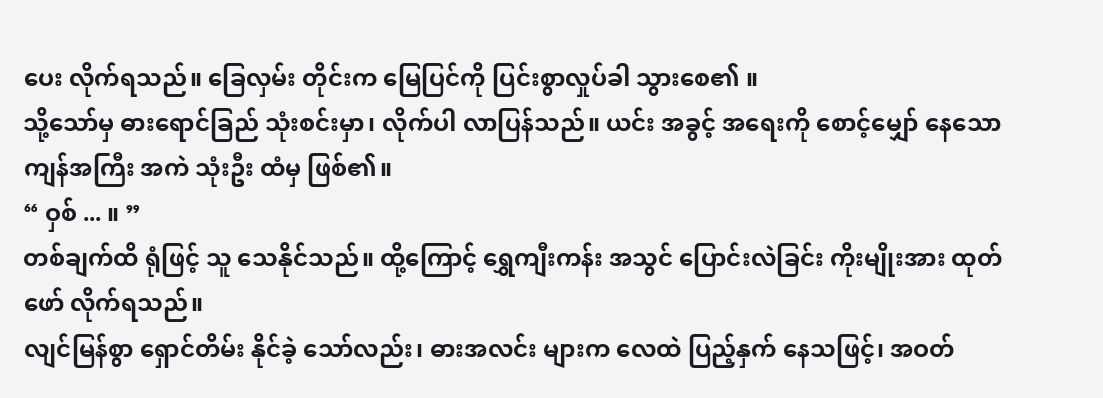ပေး လိုက်ရသည်။ ခြေလှမ်း တိုင်းက မြေပြင်ကို ပြင်းစွာလှုပ်ခါ သွားစေ၏ ။
သို့သော်မှ ဓားရောင်ခြည် သုံးစင်းမှာ၊ လိုက်ပါ လာပြန်သည်။ ယင်း အခွင့် အရေးကို စောင့်မျှော် နေသော ကျန်အကြီး အကဲ သုံးဦး ထံမှ ဖြစ်၏။
“ ဝှစ် ... ။ ”
တစ်ချက်ထိ ရုံဖြင့် သူ သေနိုင်သည်။ ထို့ကြောင့် ရွှေကျီးကန်း အသွင် ပြောင်းလဲခြင်း ကိုးမျိုးအား ထုတ်ဖော် လိုက်ရသည်။
လျင်မြန်စွာ ရှောင်တိမ်း နိုင်ခဲ့ သော်လည်း၊ ဓားအလင်း များက လေထဲ ပြည့်နှက် နေသဖြင့်၊ အဝတ်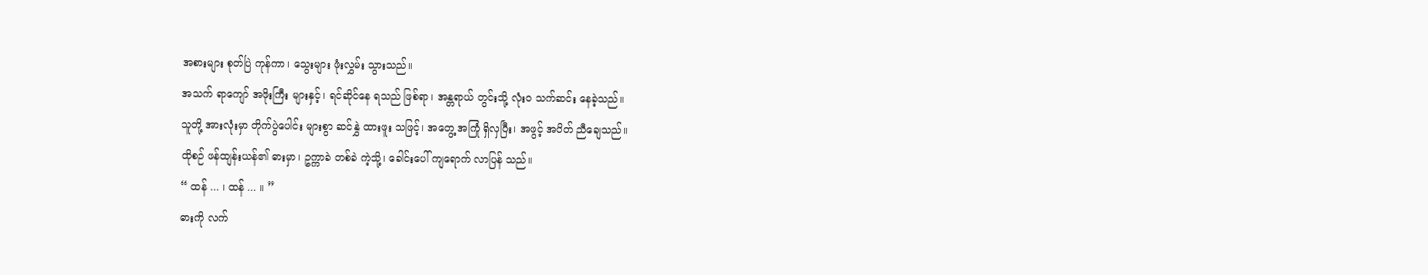အစားများ စုတ်ပြဲ ကုန်ကာ၊ သွေးများ ဖုံးလွှမ်း သွားသည်။
အသက် ရာကျော် အဖိုးကြီး များနှင့်၊ ရင်ဆိုင်နေ ရသည် ဖြစ်ရာ၊ အန္တရာယ် တွင်းသို့ လုံးဝ သက်ဆင်း နေခဲ့သည်။
သူတို့ အားလုံးမှာ တိုက်ပွဲပေါင်း များစွာ ဆင်နွှဲ ထားဖူး သဖြင့်၊ အတွေ့ အကြုံ ရှိလှပြီး၊ အဖွင့် အပိတ် ညီချေသည်။
ထိုစဉ် ဖန်ထျန်းယန်၏ ဓားမှာ၊ ဥက္ကာခဲ တစ်ခဲ ကဲ့သို့၊ ခေါင်းပေါ် ကျရောက် လာပြန် သည်။
“ ထန် ... ၊ ထန် ... ။ ”
ဓားကို လက်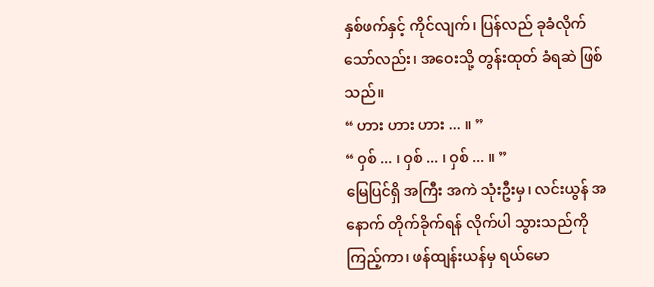နှစ်ဖက်နှင့် ကိုင်လျက်၊ ပြန်လည် ခုခံလိုက် သော်လည်း၊ အဝေးသို့ တွန်းထုတ် ခံရဆဲ ဖြစ်သည်။
“ ဟား ဟား ဟား ... ။ ”
“ ဝှစ် ... ၊ ဝှစ် ... ၊ ဝှစ် ... ။ ”
မြေပြင်ရှိ အကြီး အကဲ သုံးဦးမှ၊ လင်းယွန် အနောက် တိုက်ခိုက်ရန် လိုက်ပါ သွားသည်ကို ကြည့်ကာ၊ ဖန်ထျန်းယန်မှ ရယ်မော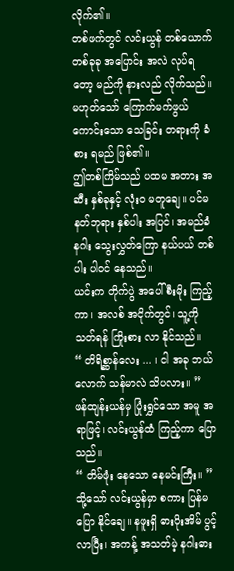လိုက်၏။
တစ်ဖက်တွင် လင်းယွန် တစ်ယောက် တစ်ခုခု အပြောင်း အလဲ လုပ်ရတော့ မည်ကို နားလည် လိုက်သည်။
မဟုတ်သော် ကြောက်မက်ဖွယ် ကောင်းသော သေခြင်း တရားကို ခံစား ရမည် ဖြစ်၏။
ဤတစ်ကြိမ်သည် ပထမ အတား အဆီး နှစ်ခုနှင့် လုံးဝ မတူချေ။ ပင်မ နတ်ဘုရား နှစ်ပါး အပြင်၊ အမည်ခံ နဂါး သွေးလွှတ်ကြော နယ်ပယ် တစ်ပါး ပါဝင် နေသည်။
ယင်းက တိုက်ပွဲ အပေါ် စီးမိုး ကြည့်ကာ၊ အလစ် အငိုက်တွင်၊ သူ့ကို သတ်ရန် ကြိုးစား လာ နိုင်သည်။
“ တိရိစ္ဆာန်လေး ... ၊ ငါ အခု ဘယ်လောက် သန်မာလဲ သိပလား။ ”
ဖန်ထျန်းယန်မှ ပြုံးရွှင်သော အမူ အရာဖြင့်၊ လင်းယွန်ထံ ကြည့်ကာ ပြောသည်။
“ တိမ်ဖုံး နေသော နေမင်းကြီး။ ”
သို့သော် လင်းယွန်မှာ စကား ပြန်မပြော နိုင်ချေ။ နဖူးရှိ ဓားပိုးအိမ် ပွင့်လာပြီး၊ အကန့် အသတ်မဲ့ နဂါးဓား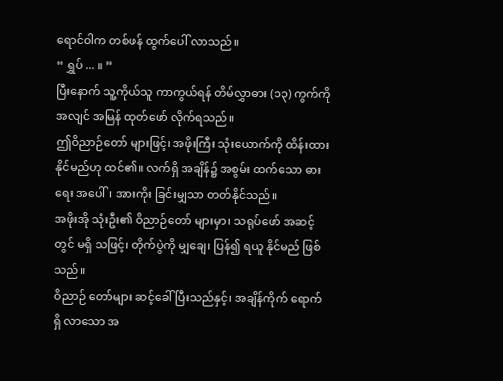ရောင်ဝါက တစ်ဖန် ထွက်ပေါ် လာသည်။
“ ရွှပ် ... ။ ”
ပြီးနောက် သူ့ကိုယ်သူ ကာကွယ်ရန် တိမ်လွှာဓား (၁၃) ကွက်ကို အလျင် အမြန် ထုတ်ဖော် လိုက်ရသည်။
ဤဝိညာဉ်တော် များဖြင့်၊ အဖိုးကြီး သုံးယောက်ကို ထိန်းထား နိုင်မည်ဟု ထင်၏။ လက်ရှိ အချိန်၌ အစွမ်း ထက်သော ဓားရေး အပေါ်၊ အားကိုး ခြင်းမျှသာ တတ်နိုင်သည်။
အဖိုးအို သုံးဦး၏ ဝိညာဉ်တော် များမှာ၊ သရုပ်ဖော် အဆင့်တွင် မရှိ သဖြင့်၊ တိုက်ပွဲကို မျှချေ၊ ပြန်၍ ရယူ နိုင်မည် ဖြစ်သည်။
ဝိညာဉ် တော်များ ဆင့်ခေါ် ပြီးသည်နှင့်၊ အချိန်ကိုက် ရောက်ရှိ လာသော အ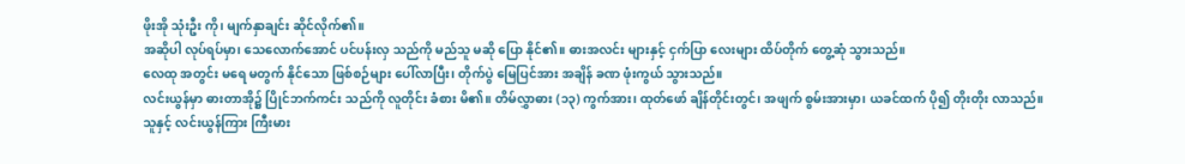ဖိုးအို သုံးဦး ကို၊ မျက်နှာချင်း ဆိုင်လိုက်၏။
အဆိုပါ လုပ်ရပ်မှာ၊ သေလောက်အောင် ပင်ပန်းလှ သည်ကို မည်သူ မဆို ပြော နိုင်၏။ ဓားအလင်း များနှင့် ငှက်ပြာ လေးများ ထိပ်တိုက် တွေ့ဆုံ သွားသည်။
လေထု အတွင်း မရေ မတွက် နိုင်သော ဖြစ်စဉ်များ ပေါ်လာပြီး၊ တိုက်ပွဲ မြေပြင်အား အချိန် ခဏ ဖုံးကွယ် သွားသည်။
လင်းယွန်မှာ ဓားတာအို၌ ပြိုင်ဘက်ကင်း သည်ကို လူတိုင်း ခံစား မိ၏။ တိမ်လွှာဓား (၁၃) ကွက်အား၊ ထုတ်ဖော် ချိန်တိုင်းတွင်၊ အဖျက် စွမ်းအားမှာ၊ ယခင်ထက် ပို၍ တိုးတိုး လာသည်။
သူနှင့် လင်းယွန်ကြား ကြီးမား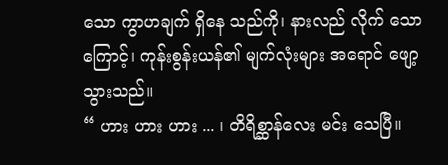သော ကွာဟချက် ရှိနေ သည်ကို၊ နားလည် လိုက် သောကြောင့်၊ ကုန်းစွန်းယန်၏ မျက်လုံးများ အရောင် ဖျော့ သွားသည်။
“ ဟား ဟား ဟား ... ၊ တိရိစ္ဆာန်လေး မင်း သေပြီ။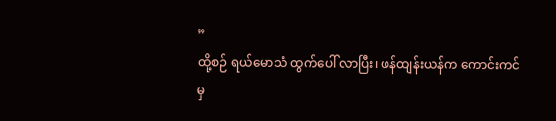”
ထို့စဉ် ရယ်မောသံ ထွက်ပေါ် လာပြီး၊ ဖန်ထျန်းယန်က ကောင်းကင်မှ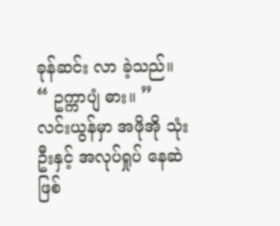ခုန်ဆင်း လာ ခဲ့သည်။
“ ဥက္ကာပျံ ဓား။ ”
လင်းယွန်မှာ အဖိုအို သုံးဦးနှင့် အလုပ်ရှုပ် နေဆဲဖြစ်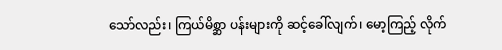သော်လည်း၊ ကြယ်မိစ္ဆာ ပန်းများကို ဆင့်ခေါ်လျက်၊ မော့ကြည့် လိုက်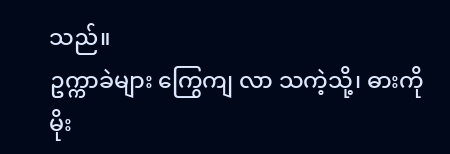သည်။
ဥက္ကာခဲများ ကြွေကျ လာ သကဲ့သို့၊ ဓားကို မိုး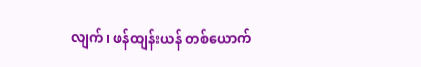လျက်၊ ဖန်ထျန်းယန် တစ်ယောက်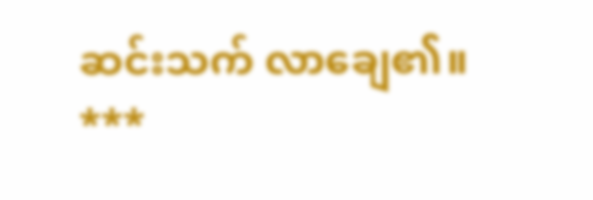ဆင်းသက် လာချေ၏။
***